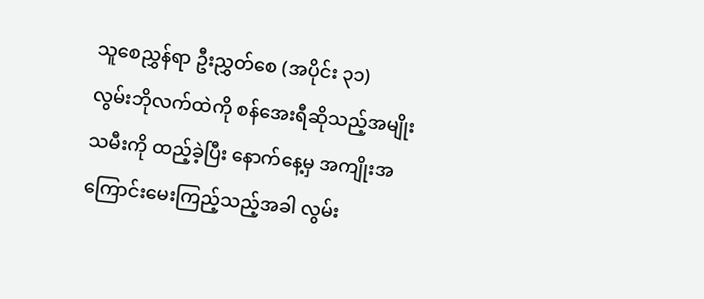သူစေညွှန်ရာ ဦးညွှတ်စေ (အပိုင်း ၃၁)
လွမ်းဘိုလက်ထဲကို စန်အေးရီဆိုသည့်အမျိုးသမီးကို ထည့်ခဲ့ပြီး နောက်နေ့မှ အကျိုးအကြောင်းမေးကြည့်သည့်အခါ လွမ်း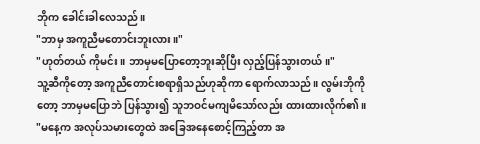ဘိုက ခေါင်းခါလေသည်။
"ဘာမှ အကူညီမတောင်းဘူးလား။"
"ဟုတ်တယ် ကိုမင်း။ ဘာမှမပြောတော့ဘူးဆိုပြီး လှည့်ပြန်သွားတယ်။"
သူ့ဆီကိုတော့ အကူညီတောင်းစရာရှိသည်ဟုဆိုကာ ရောက်လာသည်။ လွမ်းဘိုကိုတော့ ဘာမှမပြောဘဲ ပြန်သွား၍ သူဘဝင်မကျမိသော်လည်း ထားထားလိုက်၏။
"မနေ့က အလုပ်သမားတွေထဲ အခြေအနေစောင့်ကြည့်တာ အ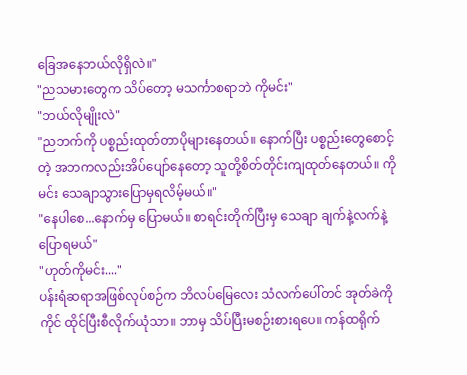ခြေအနေဘယ်လိုရှိလဲ။"
"ညသမားတွေက သိပ်တော့ မသင်္ကာစရာဘဲ ကိုမင်း"
"ဘယ်လိုမျိုးလဲ"
"ညဘက်ကို ပစ္စည်းထုတ်တာပိုများနေတယ်။ နောက်ပြီး ပစ္စည်းတွေစောင့်တဲ့ အဘကလည်းအိပ်ပျော်နေတော့ သူတို့စိတ်တိုင်းကျထုတ်နေတယ်။ ကိုမင်း သေချာသွားပြောမှရလိမ့်မယ်။"
"နေပါစေ...နောက်မှ ပြောမယ်။ စာရင်းတိုက်ပြီးမှ သေချာ ချက်နဲ့လက်နဲ့ပြောရမယ်"
"ဟုတ်ကိုမင်း...."
ပန်းရံဆရာအဖြစ်လုပ်စဉ်က ဘိလပ်မြေလေး သံလက်ပေါ်တင် အုတ်ခဲကိုကိုင် ထိုင်ပြီးစီလိုက်ယုံသာ။ ဘာမှ သိပ်ပြီးမစဉ်းစားရပေ။ ကန်ထရိုက်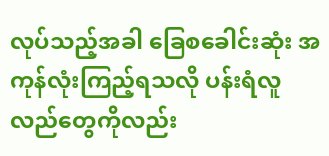လုပ်သည့်အခါ ခြေစခေါင်းဆုံး အကုန်လုံးကြည့်ရသလို ပန်းရံလူလည်တွေကိုလည်း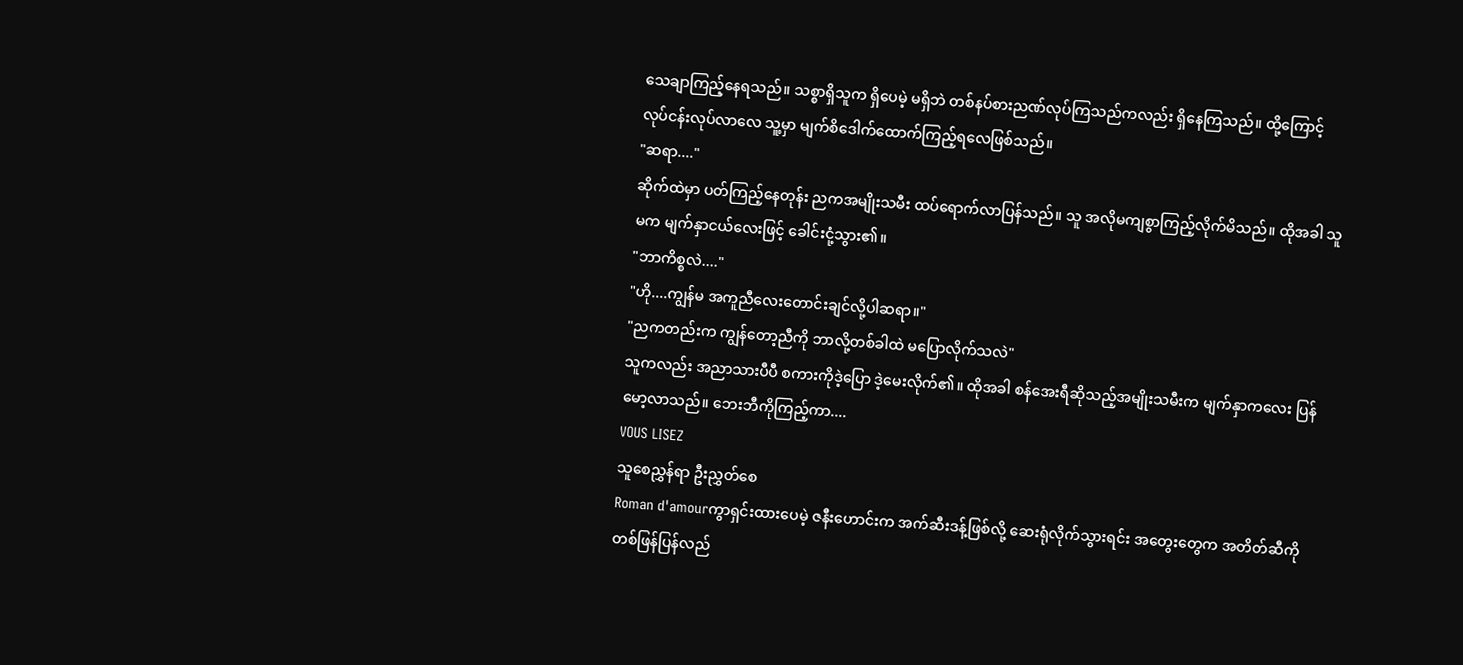သေချာကြည့်နေရသည်။ သစ္စာရှိသူက ရှိပေမဲ့ မရှိဘဲ တစ်နပ်စားညဏ်လုပ်ကြသည်ကလည်း ရှိနေကြသည်။ ထို့ကြောင့် လုပ်ငန်းလုပ်လာလေ သူ့မှာ မျက်စိဒေါက်ထောက်ကြည့်ရလေဖြစ်သည်။
"ဆရာ...."
ဆိုက်ထဲမှာ ပတ်ကြည့်နေတုန်း ညကအမျိုးသမီး ထပ်ရောက်လာပြန်သည်။ သူ အလိုမကျစွာကြည့်လိုက်မိသည်။ ထိုအခါ သူမက မျက်နှာငယ်လေးဖြင့် ခေါင်းငုံ့သွား၏။
"ဘာကိစ္စလဲ...."
"ဟို....ကျွန်မ အကူညီလေးတောင်းချင်လို့ပါဆရာ။"
"ညကတည်းက ကျွန်တော့ညီကို ဘာလို့တစ်ခါထဲ မပြောလိုက်သလဲ"
သူကလည်း အညာသားပီပီ စကားကိုဒဲ့ပြော ဒဲ့မေးလိုက်၏။ ထိုအခါ စန်အေးရီဆိုသည့်အမျိုးသမီးက မျက်နှာကလေး ပြန်မော့လာသည်။ ဘေးဘီကိုကြည့်ကာ....
VOUS LISEZ
သူစေညွှန်ရာ ဦးညွှတ်စေ
Roman d'amourကွာရှင်းထားပေမဲ့ ဇနီးဟောင်းက အက်ဆီးဒန့်ဖြစ်လို့ ဆေးရုံလိုက်သွားရင်း အတွေးတွေက အတိတ်ဆီကို တစ်ဖြန်ပြန်လည်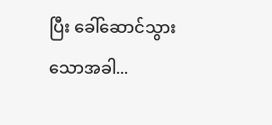ပြီး ခေါ်ဆောင်သွားသောအခါ...